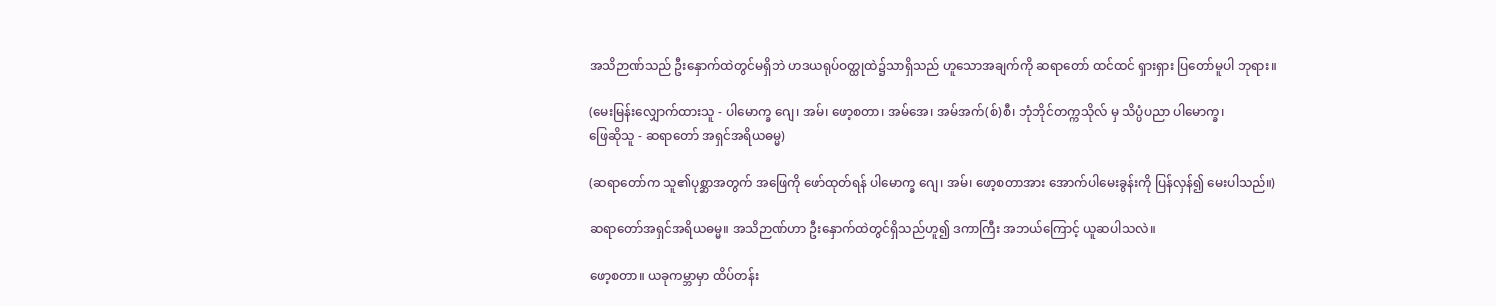အသိဉာဏ်သည် ဦးနှောက်ထဲတွင်မရှိဘဲ ဟဒယရုပ်ဝတ္ထုထဲ၌သာရှိသည် ဟူသောအချက်ကို ဆရာတော် ထင်ထင် ရှားရှား ပြတော်မူပါ ဘုရား။

(မေးမြန်းလျှောက်ထားသူ - ပါမောက္ခ ဂျေ၊ အမ်၊ ဖော့စတာ၊ အမ်အေ၊ အမ်အက်(စ်)စီ၊ ဘုံဘိုင်တက္ကသိုလ် မှ သိပ္ပံပညာ ပါမောက္ခ၊
ဖြေဆိုသူ - ဆရာတော် အရှင်အရိယဓမ္မ)

(ဆရာတော်က သူ၏ပုစ္ဆာအတွက် အဖြေကို ဖော်ထုတ်ရန် ပါမောက္ခ ဂျေ၊ အမ်၊ ဖော့စတာအား အောက်ပါမေးခွန်းကို ပြန်လှန်၍ မေးပါသည်။)

ဆရာတော်အရှင်အရိယဓမ္မ။ အသိဉာဏ်ဟာ ဦးနှောက်ထဲတွင်ရှိသည်ဟူ၍ ဒကာကြီး အဘယ်ကြောင့် ယူဆပါသလဲ။

ဖော့စတာ။ ယခုကမ္ဘာမှာ ထိပ်တန်း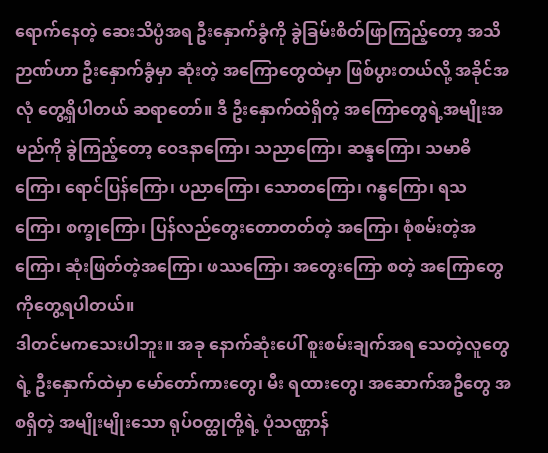ရောက်နေတဲ့ ဆေးသိပ္ပံအရ ဦးနှောက်ခွံကို ခွဲခြမ်းစိတ်ဖြာကြည့်တော့ အသိဉာဏ်ဟာ ဦးနှောက်ခွံမှာ ဆုံးတဲ့ အကြောတွေထဲမှာ ဖြစ်ပွားတယ်လို့ အခိုင်အလုံ တွေ့ရှိပါတယ် ဆရာတော်။ ဒီ ဦးနှောက်ထဲရှိတဲ့ အကြောတွေရဲ့အမျိုးအမည်ကို ခွဲကြည့်တော့ ဝေဒနာကြော၊ သညာကြော၊ ဆန္ဒကြော၊ သမာဓိကြော၊ ရောင်ပြန်ကြော၊ ပညာကြော၊ သောတကြော၊ ဂန္ဓကြော၊ ရသကြော၊ စက္ခုကြော၊ ပြန်လည်တွေးတောတတ်တဲ့ အကြော၊ စုံစမ်းတဲ့အကြော၊ ဆုံးဖြတ်တဲ့အကြော၊ ဖဿကြော၊ အတွေးကြော စတဲ့ အကြောတွေကိုတွေ့ရပါတယ်။
ဒါတင်မကသေးပါဘူး။ အခု နောက်ဆုံးပေါ် စူးစမ်းချက်အရ သေတဲ့လူတွေရဲ့ ဦးနှောက်ထဲမှာ မော်တော်ကားတွေ၊ မီး ရထားတွေ၊ အဆောက်အဦတွေ အစရှိတဲ့ အမျိုးမျိုးသော ရုပ်ဝတ္ထုတို့ရဲ့ ပုံသဏ္ဌာန်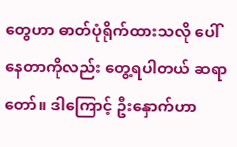တွေဟာ ဓာတ်ပုံရိုက်ထားသလို ပေါ်နေတာကိုလည်း တွေ့ရပါတယ် ဆရာတော်။ ဒါကြောင့် ဦးနှောက်ဟာ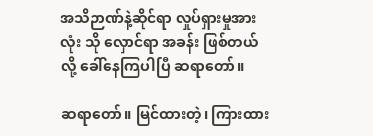အသိဉာဏ်နဲ့ဆိုင်ရာ လှုပ်ရှားမှုအားလုံး သို လှောင်ရာ အခန်း ဖြစ်တယ်လို့ ခေါ်နေကြပါပြီ ဆရာတော်။

ဆရာတော်။ မြင်ထားတဲ့၊ ကြားထား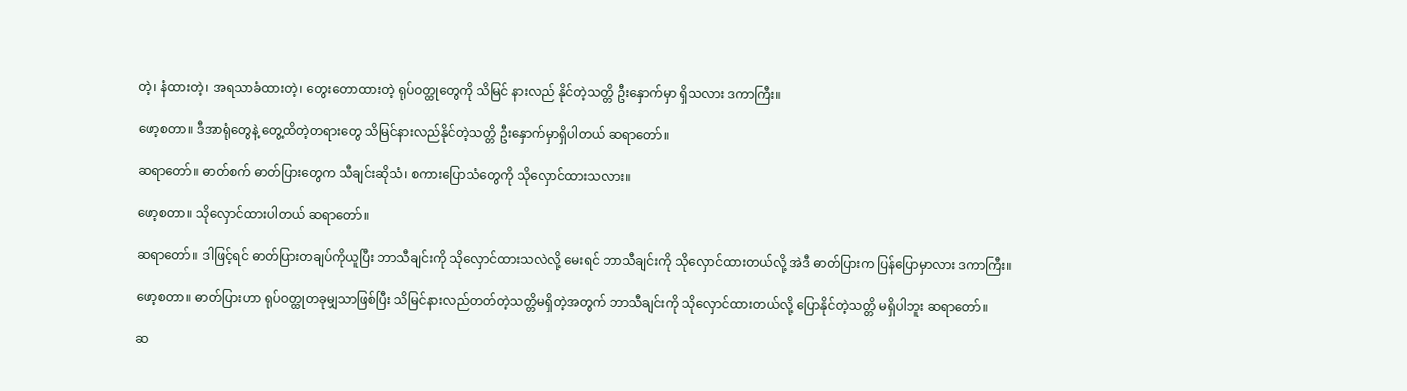တဲ့၊ နံထားတဲ့၊ အရသာခံထားတဲ့၊ တွေးတောထားတဲ့ ရုပ်ဝတ္ထုတွေကို သိမြင် နားလည် နိုင်တဲ့သတ္တိ ဦးနှောက်မှာ ရှိသလား ဒကာကြီး။

ဖော့စတာ။ ဒီအာရုံတွေနဲ့ တွေ့ထိတဲ့တရားတွေ သိမြင်နားလည်နိုင်တဲ့သတ္တိ ဦးနှောက်မှာရှိပါတယ် ဆရာတော်။

ဆရာတော်။ ဓာတ်စက် ဓာတ်ပြားတွေက သီချင်းဆိုသံ၊ စကားပြောသံတွေကို သိုလှောင်ထားသလား။

ဖော့စတာ။ သိုလှောင်ထားပါတယ် ဆရာတော်။

ဆရာတော်။ ဒါဖြင့်ရင် ဓာတ်ပြားတချပ်ကိုယူပြီး ဘာသီချင်းကို သိုလှောင်ထားသလဲလို့ မေးရင် ဘာသီချင်းကို သိုလှောင်ထားတယ်လို့ အဲဒီ ဓာတ်ပြားက ပြန်ပြောမှာလား ဒကာကြီး။

ဖော့စတာ။ ဓာတ်ပြားဟာ ရုပ်ဝတ္ထုတခုမျှသာဖြစ်ပြီး သိမြင်နားလည်တတ်တဲ့သတ္တိမရှိတဲ့အတွက် ဘာသီချင်းကို သိုလှောင်ထားတယ်လို့ ပြောနိုင်တဲ့သတ္တိ မရှိပါဘူး ဆရာတော်။

ဆ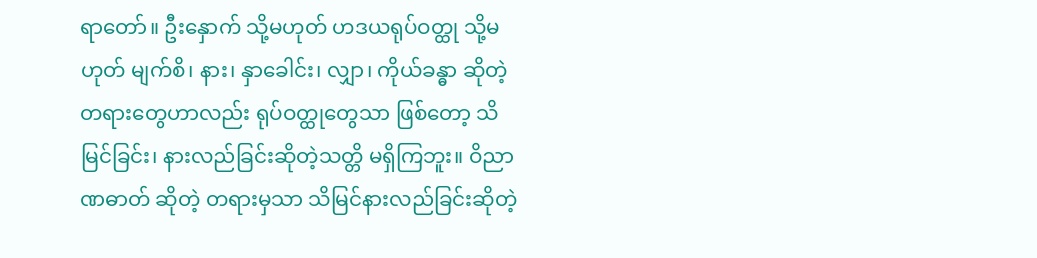ရာတော်။ ဦးနှောက် သို့မဟုတ် ဟဒယရုပ်ဝတ္ထု သို့မဟုတ် မျက်စိ၊ နား၊ နှာခေါင်း၊ လျှာ၊ ကိုယ်ခန္ဓာ ဆိုတဲ့ တရားတွေဟာလည်း ရုပ်ဝတ္ထုတွေသာ ဖြစ်တော့ သိမြင်ခြင်း၊ နားလည်ခြင်းဆိုတဲ့သတ္တိ မရှိကြဘူး။ ဝိညာဏဓာတ် ဆိုတဲ့ တရားမှသာ သိမြင်နားလည်ခြင်းဆိုတဲ့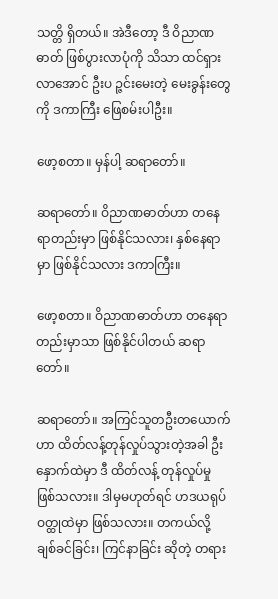သတ္တိ ရှိတယ်။ အဲဒီတော့ ဒီ ဝိညာဏဓာတ် ဖြစ်ပွားလာပုံကို သိသာ ထင်ရှားလာအောင် ဦးပ ဉ္ဇင်းမေးတဲ့ မေးခွန်းတွေကို ဒကာကြီး ဖြေစမ်းပါဦး။

ဖော့စတာ။ မှန်ပါ့ ဆရာတော်။

ဆရာတော်။ ဝိညာဏဓာတ်ဟာ တနေရာတည်းမှာ ဖြစ်နိုင်သလား၊ နှစ်နေရာမှာ ဖြစ်နိုင်သလား ဒကာကြီး။

ဖော့စတာ။ ဝိညာဏဓာတ်ဟာ တနေရာတည်းမှာသာ ဖြစ်နိုင်ပါတယ် ဆရာတော်။

ဆရာတော်။ အကြင်သူတဦးတယောက်ဟာ ထိတ်လန့်တုန်လှုပ်သွားတဲ့အခါ ဦးနှောက်ထဲမှာ ဒီ ထိတ်လန့် တုန်လှုပ်မှု ဖြစ်သလား။ ဒါမှမဟုတ်ရင် ဟဒယရုပ်ဝတ္ထုထဲမှာ ဖြစ်သလား။ တကယ်လို့ ချစ်ခင်ခြင်း၊ ကြင်နာခြင်း ဆိုတဲ့ တရား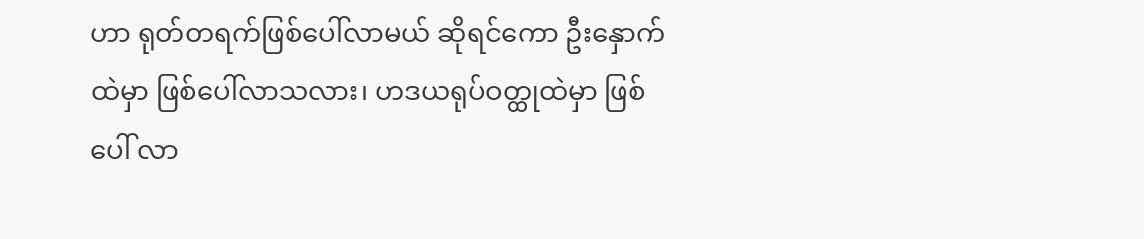ဟာ ရုတ်တရက်ဖြစ်ပေါ်လာမယ် ဆိုရင်ကော ဦးနှောက်ထဲမှာ ဖြစ်ပေါ်လာသလား၊ ဟဒယရုပ်ဝတ္ထုထဲမှာ ဖြစ်ပေါ် လာ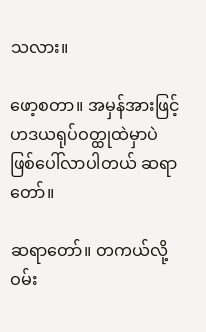သလား။

ဖော့စတာ။ အမှန်အားဖြင့် ဟဒယရုပ်ဝတ္ထုထဲမှာပဲ ဖြစ်ပေါ်လာပါတယ် ဆရာတော်။

ဆရာတော်။ တကယ်လို့ ဝမ်း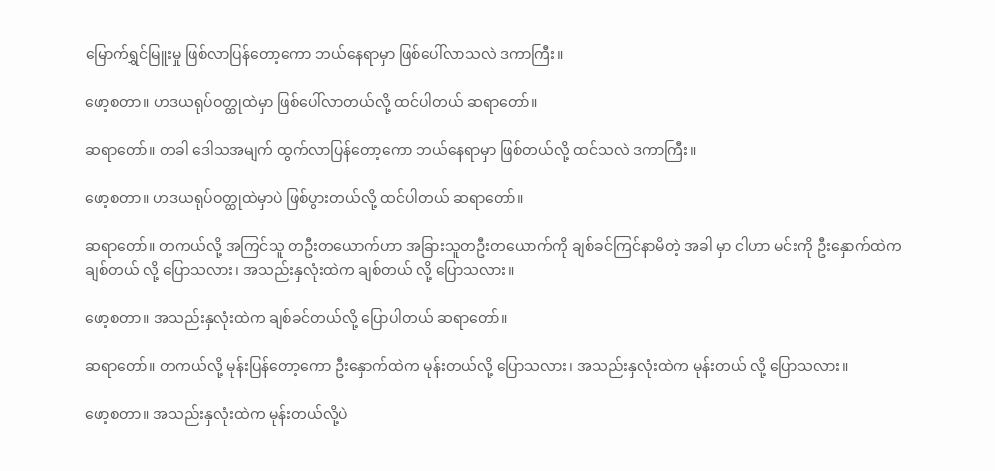မြောက်ရွှင်မြူးမှု ဖြစ်လာပြန်တော့ကော ဘယ်နေရာမှာ ဖြစ်ပေါ်လာသလဲ ဒကာကြီး။

ဖော့စတာ။ ဟဒယရုပ်ဝတ္ထုထဲမှာ ဖြစ်ပေါ်လာတယ်လို့ ထင်ပါတယ် ဆရာတော်။

ဆရာတော်။ တခါ ဒေါသအမျက် ထွက်လာပြန်တော့ကော ဘယ်နေရာမှာ ဖြစ်တယ်လို့ ထင်သလဲ ဒကာကြီး။

ဖော့စတာ။ ဟဒယရုပ်ဝတ္ထုထဲမှာပဲ ဖြစ်ပွားတယ်လို့ ထင်ပါတယ် ဆရာတော်။

ဆရာတော်။ တကယ်လို့ အကြင်သူ တဦးတယောက်ဟာ အခြားသူတဦးတယောက်ကို ချစ်ခင်ကြင်နာမိတဲ့ အခါ မှာ ငါဟာ မင်းကို ဦးနှောက်ထဲက ချစ်တယ် လို့ ပြောသလား၊ အသည်းနှလုံးထဲက ချစ်တယ် လို့ ပြောသလား။

ဖော့စတာ။ အသည်းနှလုံးထဲက ချစ်ခင်တယ်လို့ ပြောပါတယ် ဆရာတော်။

ဆရာတော်။ တကယ်လို့ မုန်းပြန်တော့ကော ဦးနှောက်ထဲက မုန်းတယ်လို့ ပြောသလား၊ အသည်းနှလုံးထဲက မုန်းတယ် လို့ ပြောသလား။

ဖော့စတာ။ အသည်းနှလုံးထဲက မုန်းတယ်လို့ပဲ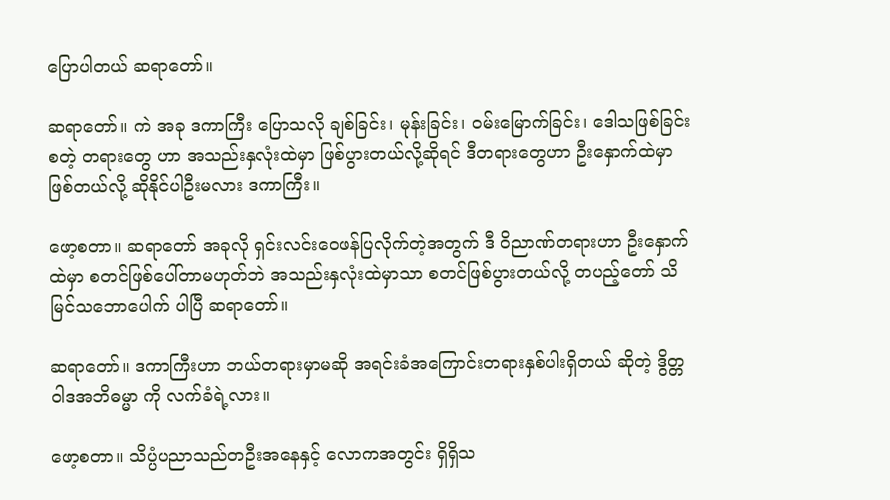ပြောပါတယ် ဆရာတော်။

ဆရာတော်။ ကဲ အခု ဒကာကြီး ပြောသလို ချစ်ခြင်း၊ မုန်းခြင်း၊ ဝမ်းမြောက်ခြင်း၊ ဒေါသဖြစ်ခြင်းစတဲ့ တရားတွေ ဟာ အသည်းနှလုံးထဲမှာ ဖြစ်ပွားတယ်လို့ဆိုရင် ဒီတရားတွေဟာ ဦးနှောက်ထဲမှာ ဖြစ်တယ်လို့ ဆိုနိုင်ပါဦးမလား ဒကာကြီး။

ဖော့စတာ။ ဆရာတော် အခုလို ရှင်းလင်းဝေဖန်ပြလိုက်တဲ့အတွက် ဒီ ဝိညာဏ်တရားဟာ ဦးနှောက်ထဲမှာ စတင်ဖြစ်ပေါ်တာမဟုတ်ဘဲ အသည်းနှလုံးထဲမှာသာ စတင်ဖြစ်ပွားတယ်လို့ တပည့်တော် သိမြင်သဘောပေါက် ပါပြီ ဆရာတော်။

ဆရာတော်။ ဒကာကြီးဟာ ဘယ်တရားမှာမဆို အရင်းခံအကြောင်းတရားနှစ်ပါးရှိတယ် ဆိုတဲ့ ဒွိတ္တဝါဒအဘိဓမ္မာ ကို လက်ခံရဲ့လား။

ဖော့စတာ။ သိပ္ပံပညာသည်တဦးအနေနှင့် လောကအတွင်း ရှိရှိသ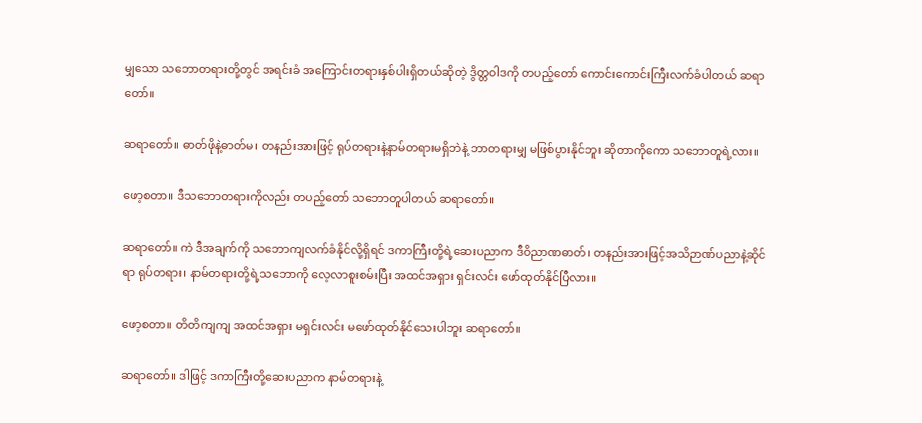မျှသော သဘောတရားတို့တွင် အရင်းခံ အကြောင်းတရားနှစ်ပါးရှိတယ်ဆိုတဲ့ ဒွိတ္တဝါဒကို တပည့်တော် ကောင်းကောင်းကြီးလက်ခံပါတယ် ဆရာတော်။

ဆရာတော်။ ဓာတ်ဖိုနဲ့ဓာတ်မ၊ တနည်းအားဖြင့် ရုပ်တရားနဲ့နာမ်တရားမရှိဘဲနဲ့ ဘာတရားမျှ မဖြစ်ပွားနိုင်ဘူး ဆိုတာကိုကော သဘောတူရဲ့လား။

ဖော့စတာ။ ဒီသဘောတရားကိုလည်း တပည့်တော် သဘောတူပါတယ် ဆရာတော်။

ဆရာတော်။ ကဲ ဒီအချက်ကို သဘောကျလက်ခံနိုင်လို့ရှိရင် ဒကာကြီးတို့ရဲ့ဆေးပညာက ဒီဝိညာဏဓာတ်၊ တနည်းအားဖြင့်အသိဉာဏ်ပညာနဲ့ဆိုင်ရာ ရုပ်တရား၊ နာမ်တရားတို့ရဲ့သဘောကို လေ့လာစူးစမ်းပြီး အထင်အရှား ရှင်းလင်း ဖော်ထုတ်နိုင်ပြီလား။

ဖော့စတာ။ တိတိကျကျ အထင်အရှား မရှင်းလင်း မဖော်ထုတ်နိုင်သေးပါဘူး ဆရာတော်။

ဆရာတော်။ ဒါဖြင့် ဒကာကြီးတို့ဆေးပညာက နာမ်တရားနဲ့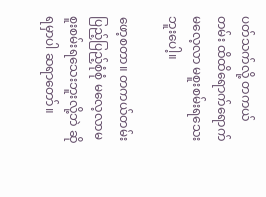ပတ်သက်လို့ တကယ်တမ်း ထိထိရောက်ရောက် မလေ့လာ မစူးစမ်းရသေးဘူးပေါ့။

ဖော့စတာ။ တကယ်တမ်း ပြည့်ပြည့်စုံစုံ မလေ့လာမစူးစမ်းရသေးဘူးလို့ဘဲ ဆိုရမှာပါ ဆရာတော်။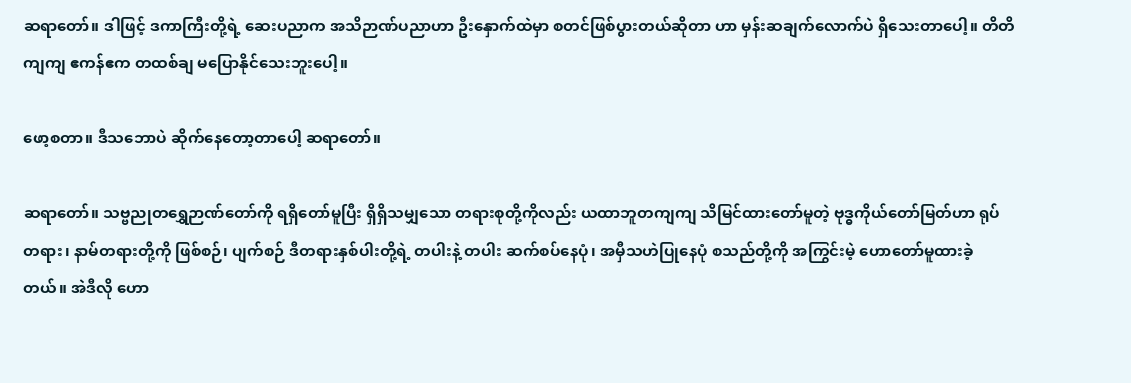ဆရာတော်။ ဒါဖြင့် ဒကာကြီးတို့ရဲ့ ဆေးပညာက အသိဉာဏ်ပညာဟာ ဦးနှောက်ထဲမှာ စတင်ဖြစ်ပွားတယ်ဆိုတာ ဟာ မှန်းဆချက်လောက်ပဲ ရှိသေးတာပေါ့။ တိတိကျကျ ဧကန်ဧက တထစ်ချ မပြောနိုင်သေးဘူးပေါ့။

ဖော့စတာ။ ဒီသဘောပဲ ဆိုက်နေတော့တာပေါ့ ဆရာတော်။

ဆရာတော်။ သဗ္ဗညုတရွှေဉာဏ်တော်ကို ရရှိတော်မူပြီး ရှိရှိသမျှသော တရားစုတို့ကိုလည်း ယထာဘူတကျကျ သိမြင်ထားတော်မူတဲ့ ဗုဒ္ဓကိုယ်တော်မြတ်ဟာ ရုပ်တရား၊ နာမ်တရားတို့ကို ဖြစ်စဉ်၊ ပျက်စဉ် ဒီတရားနှစ်ပါးတို့ရဲ့ တပါးနဲ့ တပါး ဆက်စပ်နေပုံ၊ အမှီသဟဲပြုနေပုံ စသည်တို့ကို အကြွင်းမဲ့ ဟောတော်မူထားခဲ့တယ်။ အဲဒီလို ဟော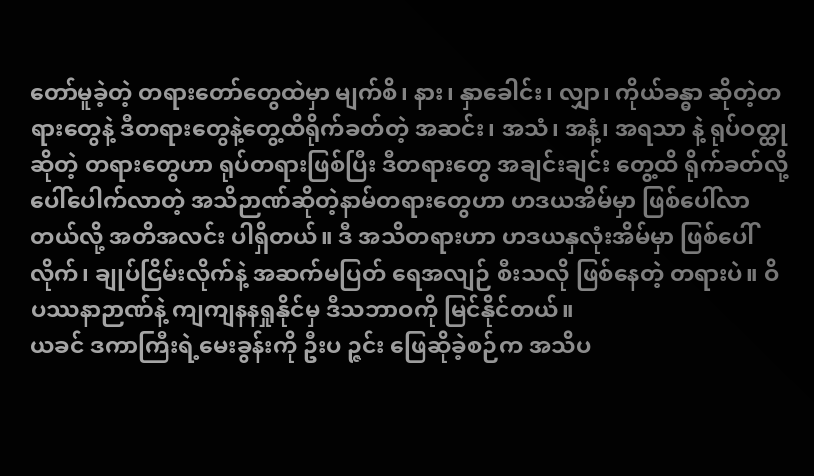တော်မူခဲ့တဲ့ တရားတော်တွေထဲမှာ မျက်စိ၊ နား၊ နှာခေါင်း၊ လျှာ၊ ကိုယ်ခန္ဓာ ဆိုတဲ့တရားတွေနဲ့ ဒီတရားတွေနဲ့တွေ့ထိရိုက်ခတ်တဲ့ အဆင်း၊ အသံ၊ အနံ့၊ အရသာ နဲ့ ရုပ်ဝတ္ထုဆိုတဲ့ တရားတွေဟာ ရုပ်တရားဖြစ်ပြီး ဒီတရားတွေ အချင်းချင်း တွေ့ထိ ရိုက်ခတ်လို့ ပေါ်ပေါက်လာတဲ့ အသိဉာဏ်ဆိုတဲ့နာမ်တရားတွေဟာ ဟဒယအိမ်မှာ ဖြစ်ပေါ်လာတယ်လို့ အတိအလင်း ပါရှိတယ်။ ဒီ အသိတရားဟာ ဟဒယနှလုံးအိမ်မှာ ဖြစ်ပေါ်လိုက်၊ ချုပ်ငြိမ်းလိုက်နဲ့ အဆက်မပြတ် ရေအလျဉ် စီးသလို ဖြစ်နေတဲ့ တရားပဲ။ ဝိပဿနာဉာဏ်နဲ့ ကျကျနနရှုနိုင်မှ ဒီသဘာဝကို မြင်နိုင်တယ်။
ယခင် ဒကာကြီးရဲ့မေးခွန်းကို ဦးပ ဉ္ဇင်း ဖြေဆိုခဲ့စဉ်က အသိပ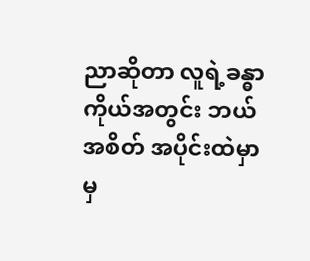ညာဆိုတာ လူရဲ့ခန္ဓာကိုယ်အတွင်း ဘယ်အစိတ် အပိုင်းထဲမှာမှ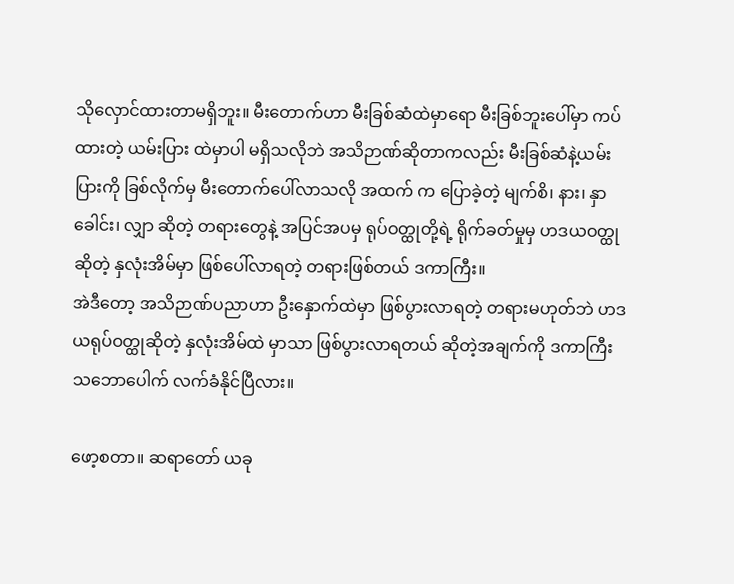သိုလှောင်ထားတာမရှိဘူး။ မီးတောက်ဟာ မီးခြစ်ဆံထဲမှာရော မီးခြစ်ဘူးပေါ်မှာ ကပ်ထားတဲ့ ယမ်းပြား ထဲမှာပါ မရှိသလိုဘဲ အသိဉာဏ်ဆိုတာကလည်း မီးခြစ်ဆံနဲ့ယမ်းပြားကို ခြစ်လိုက်မှ မီးတောက်ပေါ်လာသလို အထက် က ပြောခဲ့တဲ့ မျက်စိ၊ နား၊ နှာခေါင်း၊ လျှာ ဆိုတဲ့ တရားတွေနဲ့ အပြင်အပမှ ရုပ်ဝတ္ထုတို့ရဲ့ ရိုက်ခတ်မှုမှ ဟဒယဝတ္ထု ဆိုတဲ့ နှလုံးအိမ်မှာ ဖြစ်ပေါ်လာရတဲ့ တရားဖြစ်တယ် ဒကာကြီး။
အဲဒီတော့ အသိဉာဏ်ပညာဟာ ဦးနှောက်ထဲမှာ ဖြစ်ပွားလာရတဲ့ တရားမဟုတ်ဘဲ ဟဒယရုပ်ဝတ္ထုဆိုတဲ့ နှလုံးအိမ်ထဲ မှာသာ ဖြစ်ပွားလာရတယ် ဆိုတဲ့အချက်ကို ဒကာကြီး သဘောပေါက် လက်ခံနိုင်ပြီလား။

ဖော့စတာ။ ဆရာတော် ယခု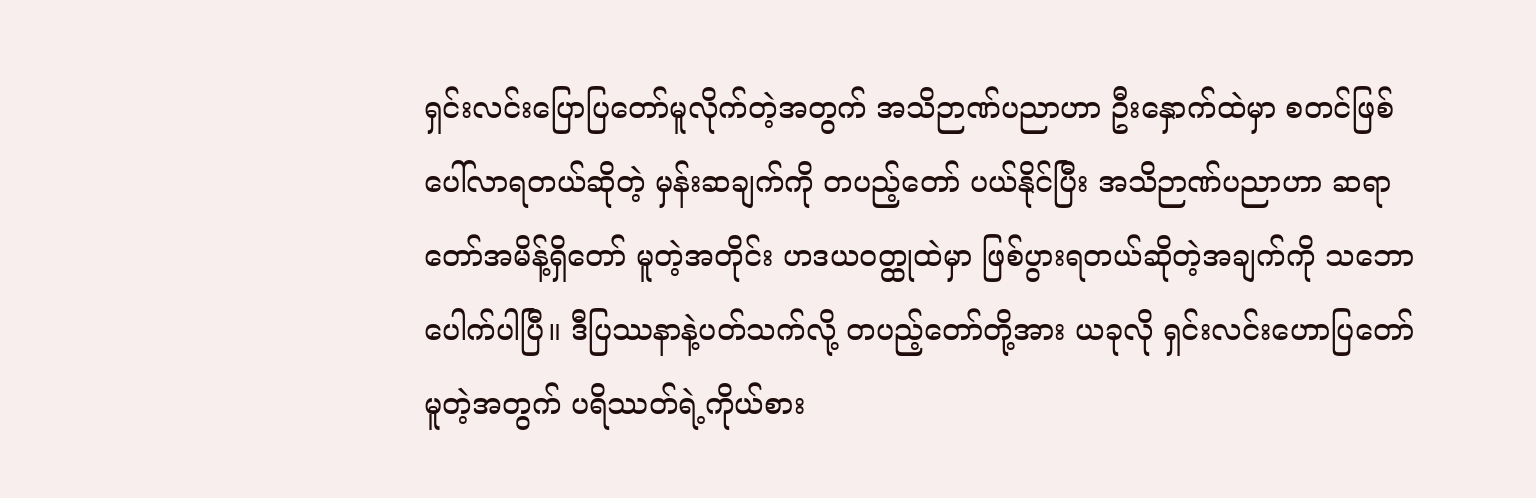ရှင်းလင်းပြောပြတော်မူလိုက်တဲ့အတွက် အသိဉာဏ်ပညာဟာ ဦးနှောက်ထဲမှာ စတင်ဖြစ်ပေါ်လာရတယ်ဆိုတဲ့ မှန်းဆချက်ကို တပည့်တော် ပယ်နိုင်ပြီး အသိဉာဏ်ပညာဟာ ဆရာတော်အမိန့်ရှိတော် မူတဲ့အတိုင်း ဟဒယဝတ္ထုထဲမှာ ဖြစ်ပွားရတယ်ဆိုတဲ့အချက်ကို သဘောပေါက်ပါပြီ။ ဒီပြဿနာနဲ့ပတ်သက်လို့ တပည့်တော်တို့အား ယခုလို ရှင်းလင်းဟောပြတော်မူတဲ့အတွက် ပရိဿတ်ရဲ့ကိုယ်စား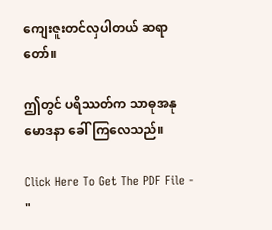ကျေးဇူးတင်လှပါတယ် ဆရာတော်။

ဤတွင် ပရိဿတ်က သာဓုအနုမောဒနာ ခေါ်ကြလေသည်။

Click Here To Get The PDF File - "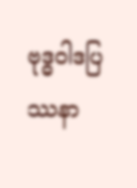ဗုဒ္ဓဝါဒပြဿနာ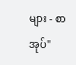များ - စာအုပ်"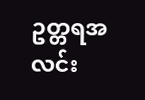ဥတ္တရအလင်း